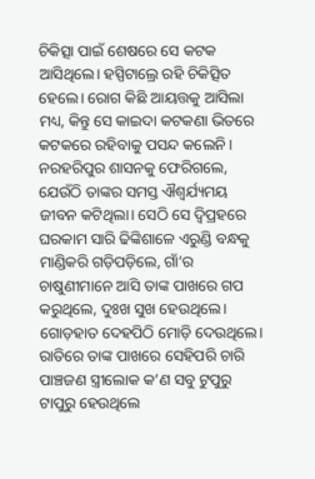ଚିକିତ୍ସା ପାଇଁ ଶେଷରେ ସେ କଟକ ଆସିଥିଲେ। ହସ୍ପିଟାଲ୍ରେ ରହି ଚିକିତ୍ସିତ ହେଲେ। ରୋଗ କିଛି ଆୟତ୍ତକୁ ଆସିଲା ମଧ୍ୟ, କିନ୍ତୁ ସେ କାଇଦା କଟକଣା ଭିତରେ କଟକରେ ରହିବାକୁ ପସନ୍ଦ କଲେନି। ନରହରିପୁର ଶାସନକୁ ଫେରିଗଲେ, ଯେଉଁଠି ତାଙ୍କର ସମସ୍ତ ଐଶ୍ବର୍ଯ୍ୟମୟ ଜୀବନ କଟିଥିଲା। ସେଠି ସେ ଦ୍ବିପ୍ରହରେ ଘରକାମ ସାରି ଢିଙ୍କିଶାଳେ ଏରୁଣ୍ଡି ବନ୍ଧକୁ ମାଣ୍ଡିକରି ଗଡ଼ିପଡ଼ିଲେ, ଗାଁ’ର ଚାଷୁଣୀମାନେ ଆସି ତାଙ୍କ ପାଖରେ ଗପ କରୁଥିଲେ, ଦୁଃଖ ସୁଖ ହେଉଥିଲେ।
ଗୋଡ଼ହାତ ଦେହପିଠି ମୋଡ଼ି ଦେଉଥିଲେ। ରାତିରେ ତାଙ୍କ ପାଖରେ ସେହିପରି ଚାରି ପାଞ୍ଚଜଣ ସ୍ତ୍ରୀଲୋକ କ’ଣ ସବୁ ଟୁପୁରୁ ଟାପୁରୁ ହେଉଥିଲେ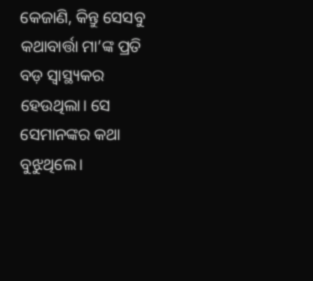କେଜାଣି, କିନ୍ତୁ ସେସବୁ କଥାବାର୍ତ୍ତା ମା’ଙ୍କ ପ୍ରତି ବଡ଼ ସ୍ବାସ୍ଥ୍ୟକର ହେଉଥିଲା। ସେ ସେମାନଙ୍କର କଥା ବୁଝୁଥିଲେ।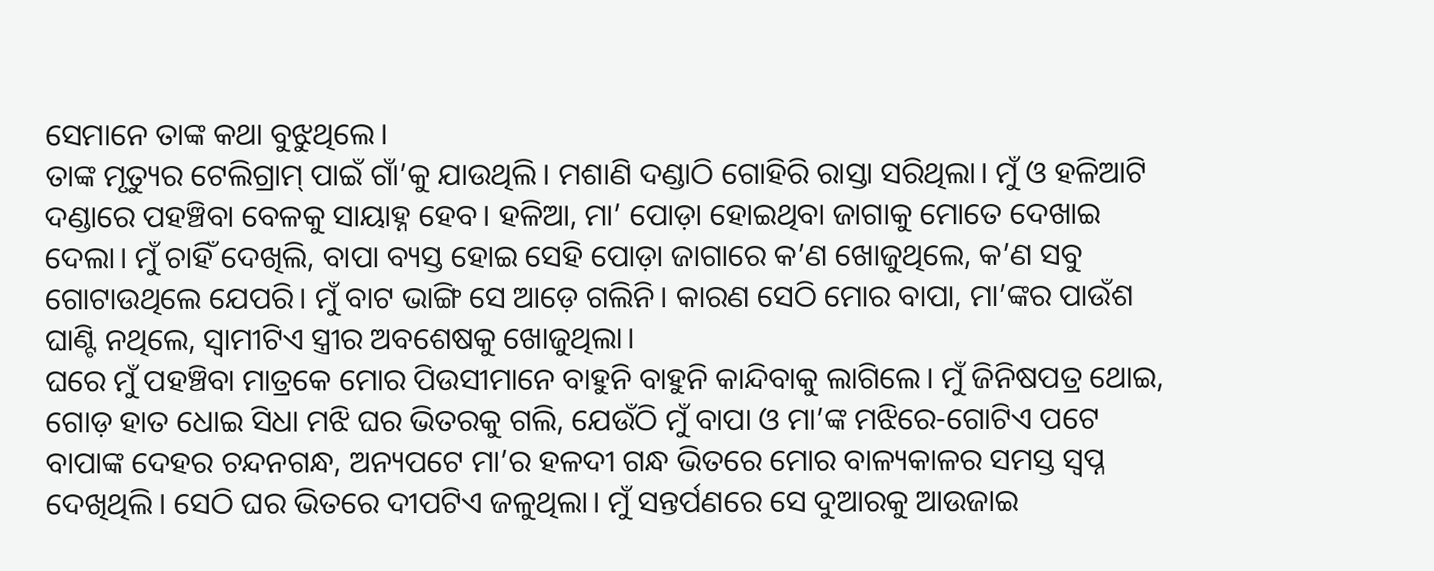ସେମାନେ ତାଙ୍କ କଥା ବୁଝୁଥିଲେ।
ତାଙ୍କ ମୃତ୍ୟୁର ଟେଲିଗ୍ରାମ୍ ପାଇଁ ଗାଁ’କୁ ଯାଉଥିଲି। ମଶାଣି ଦଣ୍ଡାଠି ଗୋହିରି ରାସ୍ତା ସରିଥିଲା। ମୁଁ ଓ ହଳିଆଟି ଦଣ୍ଡାରେ ପହଞ୍ଚିବା ବେଳକୁ ସାୟାହ୍ନ ହେବ। ହଳିଆ, ମା’ ପୋଡ଼ା ହୋଇଥିବା ଜାଗାକୁ ମୋତେ ଦେଖାଇ ଦେଲା। ମୁଁ ଚାହିଁ ଦେଖିଲି, ବାପା ବ୍ୟସ୍ତ ହୋଇ ସେହି ପୋଡ଼ା ଜାଗାରେ କ’ଣ ଖୋଜୁଥିଲେ, କ’ଣ ସବୁ ଗୋଟାଉଥିଲେ ଯେପରି। ମୁଁ ବାଟ ଭାଙ୍ଗି ସେ ଆଡ଼େ ଗଲିନି। କାରଣ ସେଠି ମୋର ବାପା, ମା’ଙ୍କର ପାଉଁଶ ଘାଣ୍ଟି ନଥିଲେ, ସ୍ବାମୀଟିଏ ସ୍ତ୍ରୀର ଅବଶେଷକୁ ଖୋଜୁଥିଲା।
ଘରେ ମୁଁ ପହଞ୍ଚିବା ମାତ୍ରକେ ମୋର ପିଉସୀମାନେ ବାହୁନି ବାହୁନି କାନ୍ଦିବାକୁ ଲାଗିଲେ। ମୁଁ ଜିନିଷପତ୍ର ଥୋଇ, ଗୋଡ଼ ହାତ ଧୋଇ ସିଧା ମଝି ଘର ଭିତରକୁ ଗଲି, ଯେଉଁଠି ମୁଁ ବାପା ଓ ମା’ଙ୍କ ମଝିରେ-ଗୋଟିଏ ପଟେ ବାପାଙ୍କ ଦେହର ଚନ୍ଦନଗନ୍ଧ, ଅନ୍ୟପଟେ ମା’ର ହଳଦୀ ଗନ୍ଧ ଭିତରେ ମୋର ବାଳ୍ୟକାଳର ସମସ୍ତ ସ୍ୱପ୍ନ ଦେଖିଥିଲି। ସେଠି ଘର ଭିତରେ ଦୀପଟିଏ ଜଳୁଥିଲା। ମୁଁ ସନ୍ତର୍ପଣରେ ସେ ଦୁଆରକୁ ଆଉଜାଇ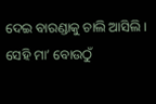ଦେଇ ବାରଣ୍ଡାକୁ ଚାଲି ଆସିଲି। ସେହି ମା’ ବୋଉଠୁଁ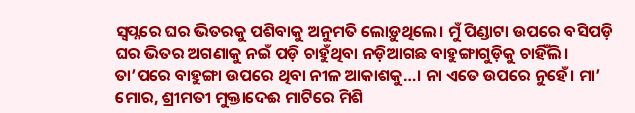ସ୍ୱପ୍ନରେ ଘର ଭିତରକୁ ପଶିବାକୁ ଅନୁମତି ଲୋଡ଼ୁଥିଲେ। ମୁଁ ପିଣ୍ଡାଟା ଉପରେ ବସିପଡ଼ି ଘର ଭିତର ଅଗଣାକୁ ନଇଁ ପଡ଼ି ଚାହୁଁଥିବା ନଡ଼ିଆଗଛ ବାହୁଙ୍ଗାଗୁଡ଼ିକୁ ଚାହିଁଲି।
ତା’ପରେ ବାହୁଙ୍ଗା ଉପରେ ଥିବା ନୀଳ ଆକାଶକୁ…। ନା ଏତେ ଉପରେ ନୁହେଁ। ମା’ ମୋର, ଶ୍ରୀମତୀ ମୁକ୍ତାଦେଈ ମାଟିରେ ମିଶି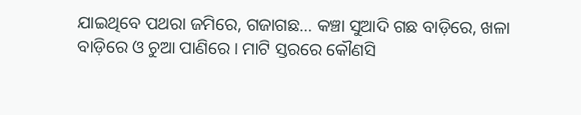ଯାଇଥିବେ ପଥରା ଜମିରେ, ଗଜାଗଛ… କଞ୍ଚା ସୁଆଦି ଗଛ ବାଡ଼ିରେ, ଖଳା ବାଡ଼ିରେ ଓ ଚୁଆ ପାଣିରେ। ମାଟି ସ୍ତରରେ କୌଣସି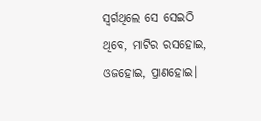ସ୍ବର୍ଗଥିଲେ ସେ ସେଇଠି ଥିବେ, ମାଟିର ରସହୋଇ, ଓଜହୋଇ, ପ୍ରାଣହୋଇ।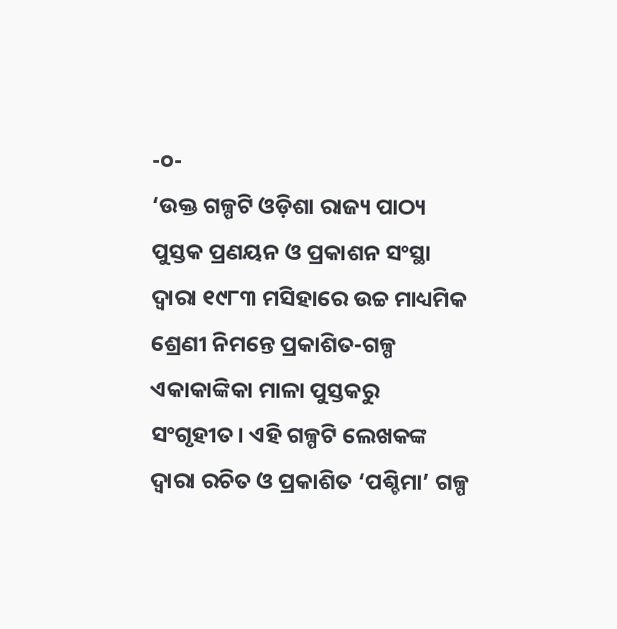-୦-
‘ଉକ୍ତ ଗଳ୍ପଟି ଓଡ଼ିଶା ରାଜ୍ୟ ପାଠ୍ୟ ପୁସ୍ତକ ପ୍ରଣୟନ ଓ ପ୍ରକାଶନ ସଂସ୍ଥା ଦ୍ୱାରା ୧୯୮୩ ମସିହାରେ ଉଚ୍ଚ ମାଧ୍ୟମିକ ଶ୍ରେଣୀ ନିମନ୍ତେ ପ୍ରକାଶିତ-ଗଳ୍ପ ଏକାକାଙ୍କିକା ମାଳା ପୁସ୍ତକରୁ ସଂଗୃହୀତ। ଏହି ଗଳ୍ପଟି ଲେଖକଙ୍କ ଦ୍ୱାରା ରଚିତ ଓ ପ୍ରକାଶିତ ‘ପଶ୍ଚିମା’ ଗଳ୍ପ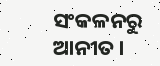ସଂକଳନରୁ ଆନୀତ।